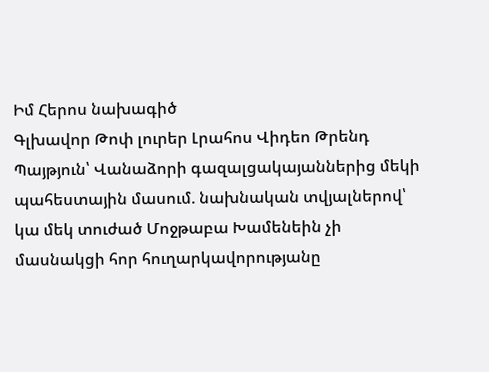Իմ Հերոս նախագիծ
Գլխավոր Թոփ լուրեր Լրահոս Վիդեո Թրենդ
Պայթյուն՝ Վանաձորի գազալցակայաններից մեկի պահեստային մասում. նախնական տվյալներով՝ կա մեկ տուժած Մոջթաբա Խամենեին չի մասնակցի հոր հուղարկավորությանը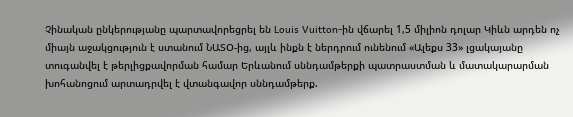Չինական ընկերությանը պարտավորեցրել են Louis Vuitton-ին վճարել 1,5 միլիոն դոլար Կիևն արդեն ոչ միայն աջակցություն է ստանում ՆԱՏՕ-ից, այլև ինքն է ներդրում ունենում «Ալեքս 33» լցակայանը տուգանվել է թերլիցքավորման համար Երևանում սննդամթերքի պատրաստման և մատակարարման խոհանոցում արտադրվել է վտանգավոր սննդամթերք.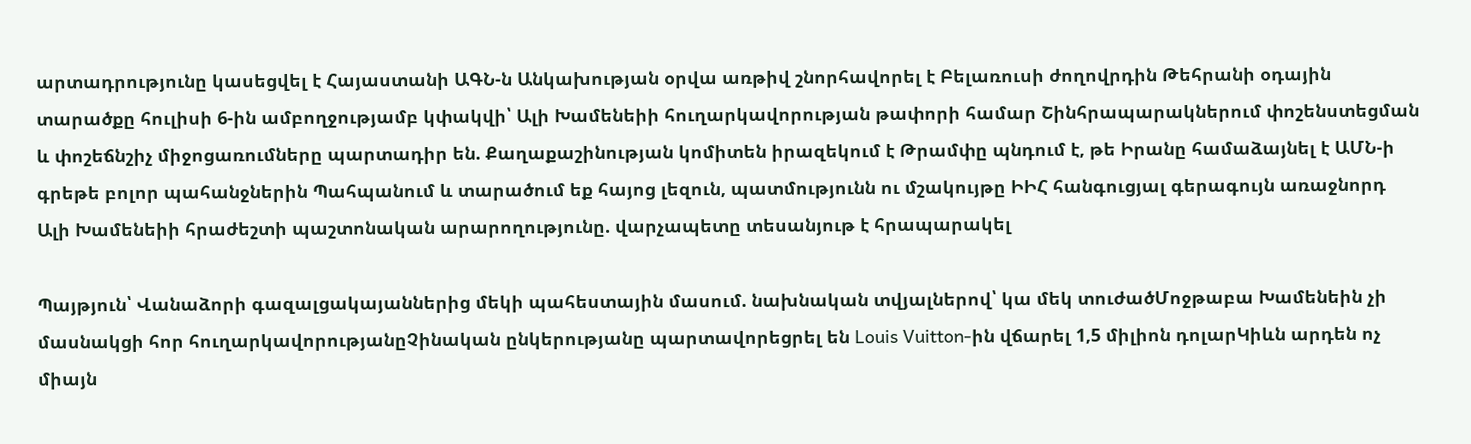արտադրությունը կասեցվել է Հայաստանի ԱԳՆ-ն Անկախության օրվա առթիվ շնորհավորել է Բելառուսի ժողովրդին Թեհրանի օդային տարածքը հուլիսի 6-ին ամբողջությամբ կփակվի՝ Ալի Խամենեիի հուղարկավորության թափորի համար Շինհրապարակներում փոշենստեցման և փոշեճնշիչ միջոցառումները պարտադիր են. Քաղաքաշինության կոմիտեն իրազեկում է Թրամփը պնդում է, թե Իրանը համաձայնել է ԱՄՆ-ի գրեթե բոլոր պահանջներին Պահպանում և տարածում եք հայոց լեզուն, պատմությունն ու մշակույթը ԻԻՀ հանգուցյալ գերագույն առաջնորդ Ալի Խամենեիի հրաժեշտի պաշտոնական արարողությունը. վարչապետը տեսանյութ է հրապարակել

Պայթյուն՝ Վանաձորի գազալցակայաններից մեկի պահեստային մասում. նախնական տվյալներով՝ կա մեկ տուժածՄոջթաբա Խամենեին չի մասնակցի հոր հուղարկավորությանըՉինական ընկերությանը պարտավորեցրել են Louis Vuitton-ին վճարել 1,5 միլիոն դոլարԿիևն արդեն ոչ միայն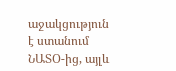աջակցություն է ստանում ՆԱՏՕ-ից, այլև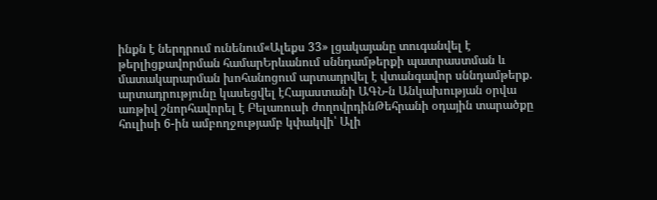ինքն է ներդրում ունենում«Ալեքս 33» լցակայանը տուգանվել է թերլիցքավորման համարԵրևանում սննդամթերքի պատրաստման և մատակարարման խոհանոցում արտադրվել է վտանգավոր սննդամթերք. արտադրությունը կասեցվել էՀայաստանի ԱԳՆ-ն Անկախության օրվա առթիվ շնորհավորել է Բելառուսի ժողովրդինԹեհրանի օդային տարածքը հուլիսի 6-ին ամբողջությամբ կփակվի՝ Ալի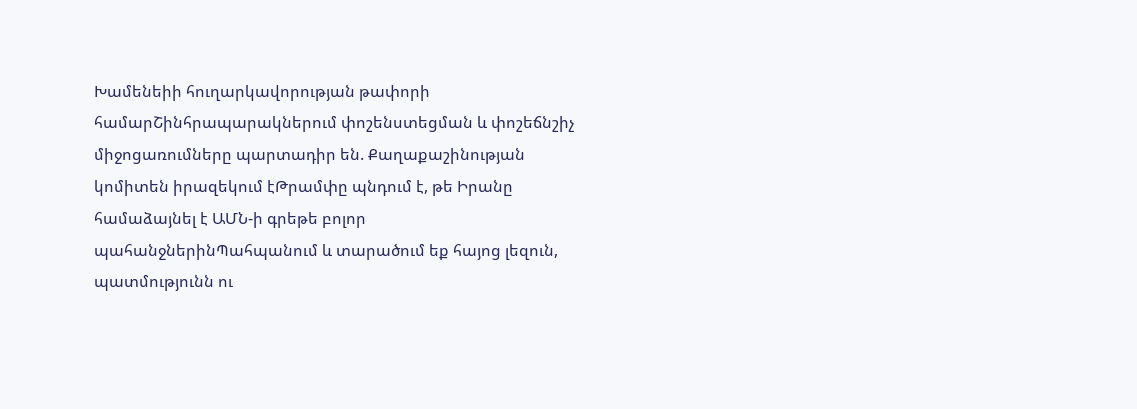Խամենեիի հուղարկավորության թափորի համարՇինհրապարակներում փոշենստեցման և փոշեճնշիչ միջոցառումները պարտադիր են. Քաղաքաշինության կոմիտեն իրազեկում էԹրամփը պնդում է, թե Իրանը համաձայնել է ԱՄՆ-ի գրեթե բոլոր պահանջներինՊահպանում և տարածում եք հայոց լեզուն, պատմությունն ու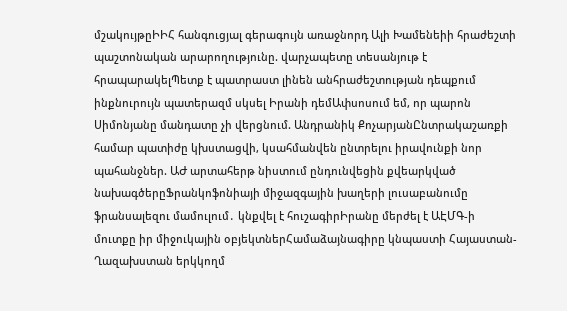մշակույթըԻԻՀ հանգուցյալ գերագույն առաջնորդ Ալի Խամենեիի հրաժեշտի պաշտոնական արարողությունը. վարչապետը տեսանյութ է հրապարակելՊետք է պատրաստ լինեն անհրաժեշտության դեպքում ինքնուրույն պատերազմ սկսել Իրանի դեմԱփսոսում եմ, որ պարոն Սիմոնյանը մանդատը չի վերցնում. Անդրանիկ ՔոչարյանԸնտրակաշառքի համար պատիժը կխստացվի, կսահմանվեն ընտրելու իրավունքի նոր պահանջներ. ԱԺ արտահերթ նիստում ընդունվեցին քվեարկված նախագծերըՖրանկոֆոնիայի միջազգային խաղերի լուսաբանումը ֆրանսալեզու մամուլում․ կնքվել է հուշագիրԻրանը մերժել է ԱԷՄԳ-ի մուտքը իր միջուկային օբյեկտներՀամաձայնագիրը կնպաստի Հայաստան-Ղազախստան երկկողմ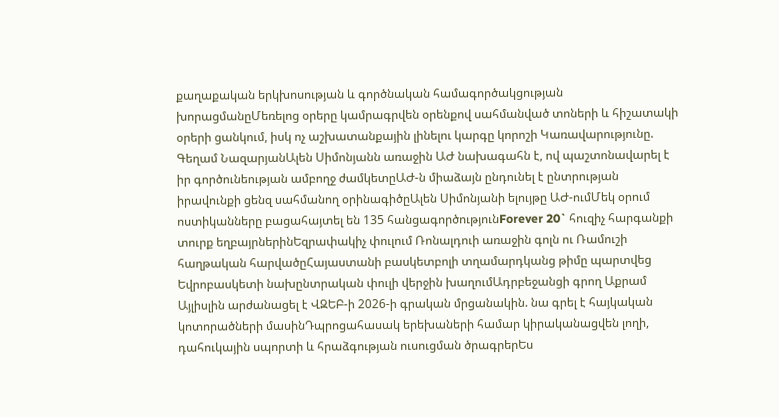քաղաքական երկխոսության և գործնական համագործակցության խորացմանըՄեռելոց օրերը կամրագրվեն օրենքով սահմանված տոների և հիշատակի օրերի ցանկում, իսկ ոչ աշխատանքային լինելու կարգը կորոշի Կառավարությունը. Գեղամ ՆազարյանԱլեն Սիմոնյանն առաջին ԱԺ նախագահն է, ով պաշտոնավարել է իր գործունեության ամբողջ ժամկետըԱԺ-ն միաձայն ընդունել է ընտրության իրավունքի ցենզ սահմանող օրինագիծըԱլեն Սիմոնյանի ելույթը ԱԺ-ումՄեկ օրում ոստիկանները բացահայտել են 135 հանցագործությունForever 20` հուզիչ հարգանքի տուրք եղբայրներինԵզրափակիչ փուլում Ռոնալդուի առաջին գոլն ու Ռամուշի հաղթական հարվածըՀայաստանի բասկետբոլի տղամարդկանց թիմը պարտվեց Եվրոբասկետի նախընտրական փուլի վերջին խաղումԱդրբեջանցի գրող Աքրամ Այլիսլին արժանացել է ՎԶԵԲ-ի 2026-ի գրական մրցանակին. նա գրել է հայկական կոտորածների մասինԴպրոցահասակ երեխաների համար կիրականացվեն լողի, դահուկային սպորտի և հրաձգության ուսուցման ծրագրերԵս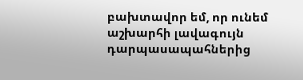բախտավոր եմ, որ ունեմ աշխարհի լավագույն դարպասապահներից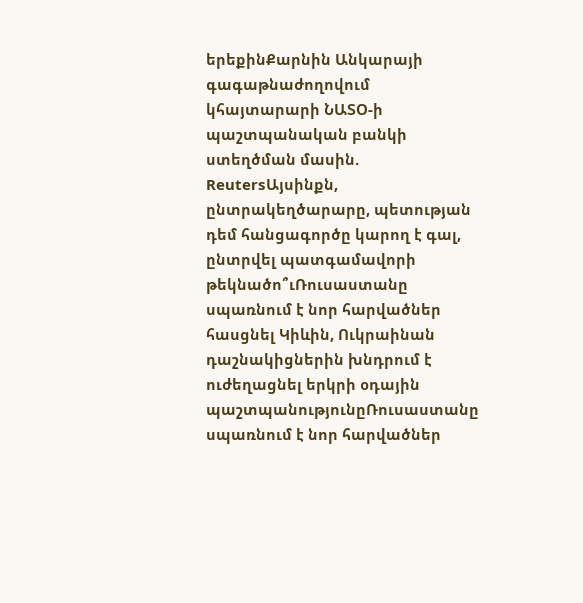երեքինՔարնին Անկարայի գագաթնաժողովում կհայտարարի ՆԱՏՕ-ի պաշտպանական բանկի ստեղծման մասին. ReutersԱյսինքն, ընտրակեղծարարը, պետության դեմ հանցագործը կարող է գալ, ընտրվել պատգամավորի թեկնածո՞ւՌուսաստանը սպառնում է նոր հարվածներ հասցնել Կիևին, Ուկրաինան դաշնակիցներին խնդրում է ուժեղացնել երկրի օդային պաշտպանությունըՌուսաստանը սպառնում է նոր հարվածներ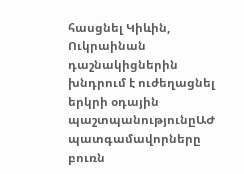հասցնել Կիևին, Ուկրաինան դաշնակիցներին խնդրում է ուժեղացնել երկրի օդային պաշտպանությունըԱԺ պատգամավորները բուռն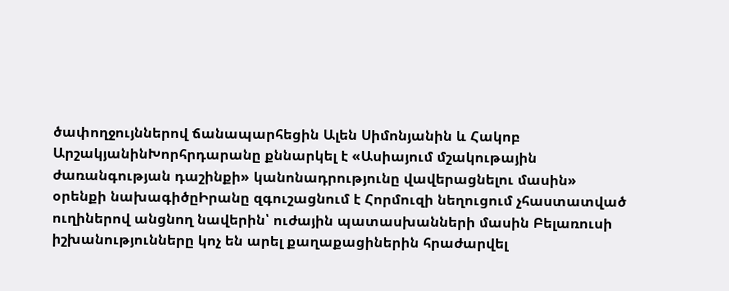ծափողջույններով ճանապարհեցին Ալեն Սիմոնյանին և Հակոբ ԱրշակյանինԽորհրդարանը քննարկել է «Ասիայում մշակութային ժառանգության դաշինքի» կանոնադրությունը վավերացնելու մասին» օրենքի նախագիծըԻրանը զգուշացնում է Հորմուզի նեղուցում չհաստատված ուղիներով անցնող նավերին՝ ուժային պատասխանների մասին Բելառուսի իշխանությունները կոչ են արել քաղաքացիներին հրաժարվել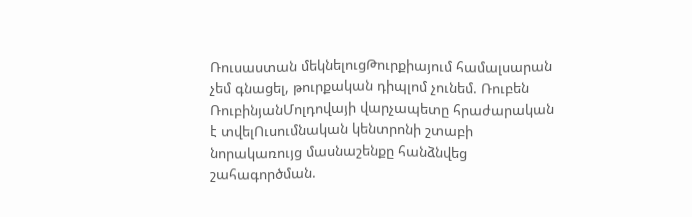Ռուսաստան մեկնելուցԹուրքիայում համալսարան չեմ գնացել, թուրքական դիպլոմ չունեմ. Ռուբեն ՌուբինյանՄոլդովայի վարչապետը հրաժարական է տվելՈւսումնական կենտրոնի շտաբի նորակառույց մասնաշենքը հանձնվեց շահագործման.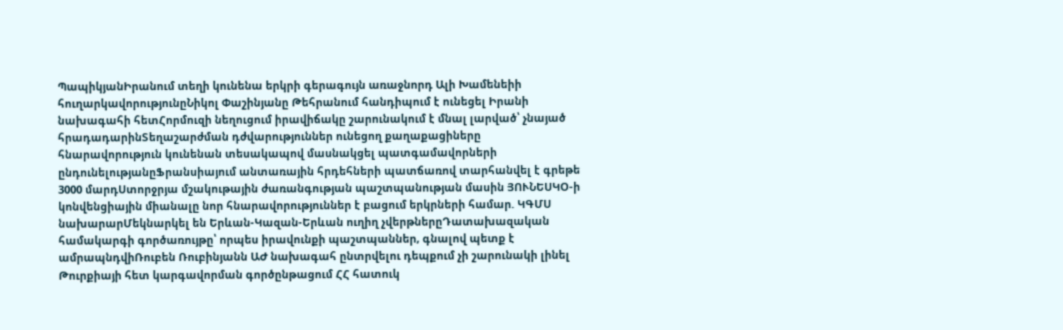ՊապիկյանԻրանում տեղի կունենա երկրի գերագույն առաջնորդ Ալի Խամենեիի հուղարկավորությունըՆիկոլ Փաշինյանը Թեհրանում հանդիպում է ունեցել Իրանի նախագահի հետՀորմուզի նեղուցում իրավիճակը շարունակում է մնալ լարված՝ չնայած հրադադարինՏեղաշարժման դժվարություններ ունեցող քաղաքացիները հնարավորություն կունենան տեսակապով մասնակցել պատգամավորների ընդունելությանըՖրանսիայում անտառային հրդեհների պատճառով տարհանվել է գրեթե 3000 մարդՍտորջրյա մշակութային ժառանգության պաշտպանության մասին ՅՈՒՆԵՍԿՕ-ի կոնվենցիային միանալը նոր հնարավորություններ է բացում երկրների համար. ԿԳՄՍ նախարարՄեկնարկել են Երևան-Կազան-Երևան ուղիղ չվերթներըԴատախազական համակարգի գործառույթը՝ որպես իրավունքի պաշտպաններ, գնալով պետք է ամրապնդվիՌուբեն Ռուբինյանն ԱԺ նախագահ ընտրվելու դեպքում չի շարունակի լինել Թուրքիայի հետ կարգավորման գործընթացում ՀՀ հատուկ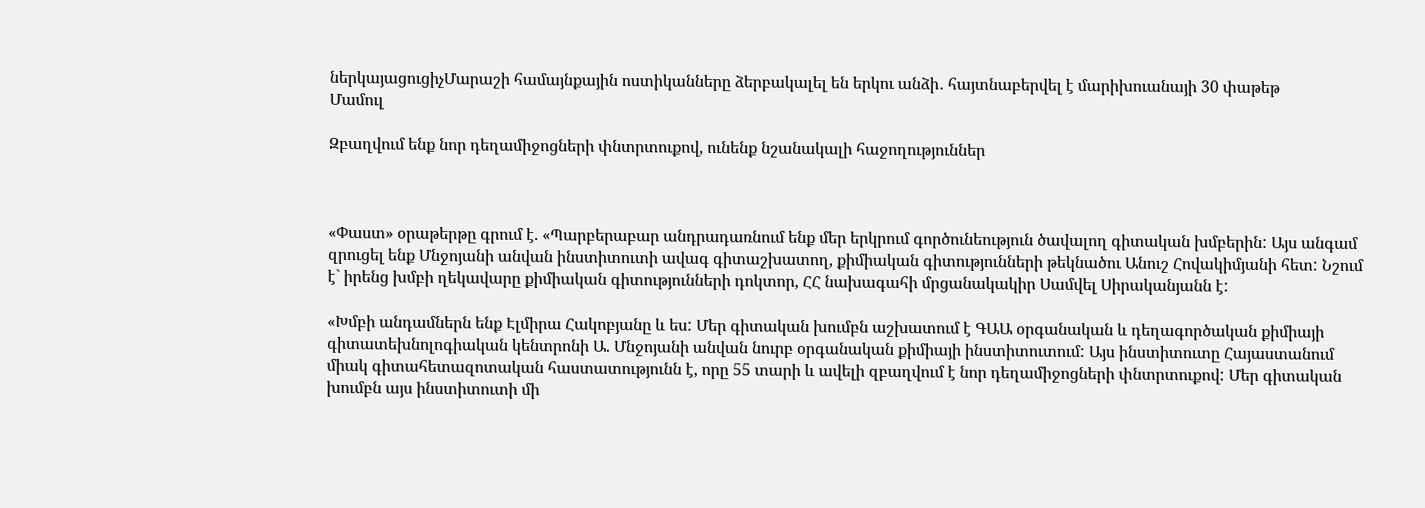ներկայացուցիչՄարաշի համայնքային ոստիկանները ձերբակալել են երկու անձի․ հայտնաբերվել է մարիխուանայի 30 փաթեթ
Մամուլ

Զբաղվում ենք նոր դեղամիջոցների փնտրտուքով, ունենք նշանակալի հաջողություններ



«Փաստ» օրաթերթը գրում է. «Պարբերաբար անդրադառնում ենք մեր երկրում գործունեություն ծավալող գիտական խմբերին: Այս անգամ զրուցել ենք Մնջոյանի անվան ինստիտուտի ավագ գիտաշխատող, քիմիական գիտությունների թեկնածու Անուշ Հովակիմյանի հետ: Նշում է` իրենց խմբի ղեկավարը քիմիական գիտությունների դոկտոր, ՀՀ նախագահի մրցանակակիր Սամվել Սիրականյանն է:

«Խմբի անդամներն ենք Էլմիրա Հակոբյանը և ես: Մեր գիտական խումբն աշխատում է ԳԱԱ օրգանական և դեղագործական քիմիայի գիտատեխնոլոգիական կենտրոնի Ա. Մնջոյանի անվան նուրբ օրգանական քիմիայի ինստիտուտում: Այս ինստիտուտը Հայաստանում միակ գիտահետազոտական հաստատությունն է, որը 55 տարի և ավելի զբաղվում է նոր դեղամիջոցների փնտրտուքով: Մեր գիտական խումբն այս ինստիտուտի մի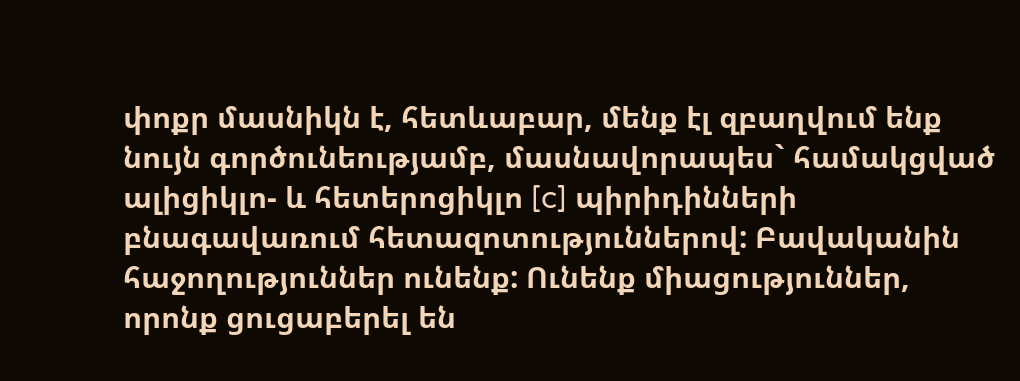փոքր մասնիկն է, հետևաբար, մենք էլ զբաղվում ենք նույն գործունեությամբ, մասնավորապես` համակցված ալիցիկլո- և հետերոցիկլո [c] պիրիդինների բնագավառում հետազոտություններով: Բավականին հաջողություններ ունենք: Ունենք միացություններ, որոնք ցուցաբերել են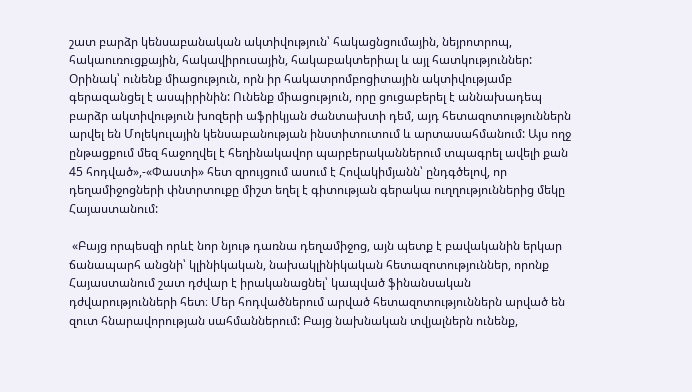շատ բարձր կենսաբանական ակտիվություն՝ հակացնցումային, նեյրոտրոպ, հակաուռուցքային, հակավիրուսային, հակաբակտերիալ և այլ հատկություններ: Օրինակ՝ ունենք միացություն, որն իր հակատրոմբոցիտային ակտիվությամբ գերազանցել է ասպիրինին: Ունենք միացություն, որը ցուցաբերել է աննախադեպ բարձր ակտիվություն խոզերի աֆրիկյան ժանտախտի դեմ, այդ հետազոտություններն արվել են Մոլեկուլային կենսաբանության ինստիտուտում և արտասահմանում: Այս ողջ ընթացքում մեզ հաջողվել է հեղինակավոր պարբերականներում տպագրել ավելի քան 45 հոդված»,-«Փաստի» հետ զրույցում ասում է Հովակիմյանն՝ ընդգծելով, որ դեղամիջոցների փնտրտուքը միշտ եղել է գիտության գերակա ուղղություններից մեկը Հայաստանում:

 «Բայց որպեսզի որևէ նոր նյութ դառնա դեղամիջոց, այն պետք է բավականին երկար ճանապարհ անցնի՝ կլինիկական, նախակլինիկական հետազոտություններ, որոնք Հայաստանում շատ դժվար է իրականացնել՝ կապված ֆինանսական դժվարությունների հետ։ Մեր հոդվածներում արված հետազոտություններն արված են զուտ հնարավորության սահմաններում: Բայց նախնական տվյալներն ունենք,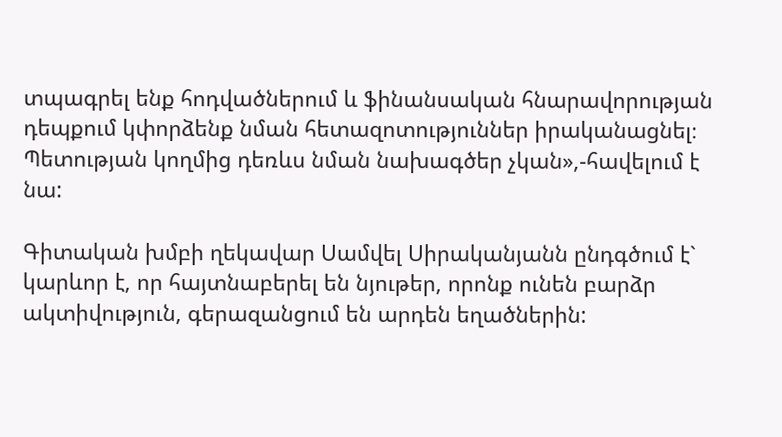տպագրել ենք հոդվածներում և ֆինանսական հնարավորության դեպքում կփորձենք նման հետազոտություններ իրականացնել։ Պետության կողմից դեռևս նման նախագծեր չկան»,-հավելում է նա:

Գիտական խմբի ղեկավար Սամվել Սիրականյանն ընդգծում է` կարևոր է, որ հայտնաբերել են նյութեր, որոնք ունեն բարձր ակտիվություն, գերազանցում են արդեն եղածներին: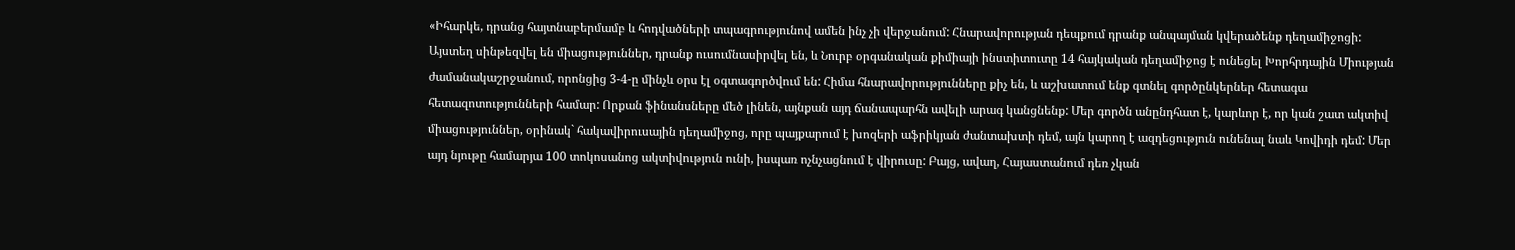«Իհարկե, դրանց հայտնաբերմամբ և հոդվածների տպագրությունով ամեն ինչ չի վերջանում: Հնարավորության դեպքում դրանք անպայման կվերածենք դեղամիջոցի: Այստեղ սինթեզվել են միացություններ, դրանք ուսումնասիրվել են, և Նուրբ օրգանական քիմիայի ինստիտուտը 14 հայկական դեղամիջոց է ունեցել Խորհրդային Միության ժամանակաշրջանում, որոնցից 3-4-ը մինչև օրս էլ օգտագործվում են: Հիմա հնարավորությունները քիչ են, և աշխատում ենք գտնել գործընկերներ հետագա հետազոտությունների համար: Որքան ֆինանսները մեծ լինեն, այնքան այդ ճանապարհն ավելի արագ կանցնենք: Մեր գործն անընդհատ է, կարևոր է, որ կան շատ ակտիվ միացություններ, օրինակ` հակավիրուսային դեղամիջոց, որը պայքարում է խոզերի աֆրիկյան ժանտախտի դեմ, այն կարող է ազդեցություն ունենալ նաև Կովիդի դեմ: Մեր այդ նյութը համարյա 100 տոկոսանոց ակտիվություն ունի, իսպառ ոչնչացնում է վիրուսը: Բայց, ավաղ, Հայաստանում դեռ չկան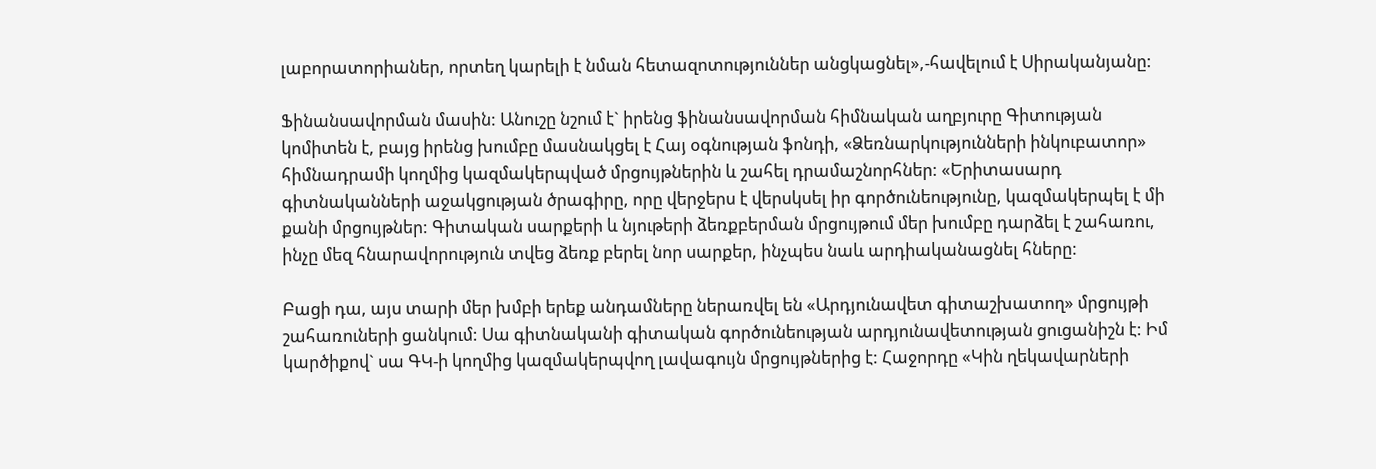լաբորատորիաներ, որտեղ կարելի է նման հետազոտություններ անցկացնել»,-հավելում է Սիրականյանը:

Ֆինանսավորման մասին: Անուշը նշում է` իրենց ֆինանսավորման հիմնական աղբյուրը Գիտության կոմիտեն է, բայց իրենց խումբը մասնակցել է Հայ օգնության ֆոնդի, «Ձեռնարկությունների ինկուբատոր» հիմնադրամի կողմից կազմակերպված մրցույթներին և շահել դրամաշնորհներ: «Երիտասարդ գիտնականների աջակցության ծրագիրը, որը վերջերս է վերսկսել իր գործունեությունը, կազմակերպել է մի քանի մրցույթներ: Գիտական սարքերի և նյութերի ձեռքբերման մրցույթում մեր խումբը դարձել է շահառու, ինչը մեզ հնարավորություն տվեց ձեռք բերել նոր սարքեր, ինչպես նաև արդիականացնել հները:

Բացի դա, այս տարի մեր խմբի երեք անդամները ներառվել են «Արդյունավետ գիտաշխատող» մրցույթի շահառուների ցանկում: Սա գիտնականի գիտական գործունեության արդյունավետության ցուցանիշն է: Իմ կարծիքով` սա ԳԿ-ի կողմից կազմակերպվող լավագույն մրցույթներից է: Հաջորդը «Կին ղեկավարների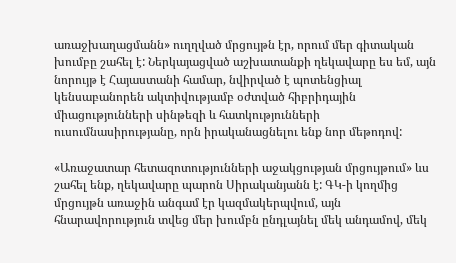առաջխաղացմանն» ուղղված մրցույթն էր, որում մեր գիտական խումբը շահել է: Ներկայացված աշխատանքի ղեկավարը ես եմ, այն նորույթ է Հայաստանի համար, նվիրված է պոտենցիալ կենսաբանորեն ակտիվությամբ օժտված հիբրիդային միացությունների սինթեզի և հատկությունների ուսումնասիրությանը, որն իրականացնելու ենք նոր մեթոդով:

«Առաջատար հետազոտությունների աջակցության մրցույթում» ևս շահել ենք, ղեկավարը պարոն Սիրականյանն է: ԳԿ-ի կողմից մրցույթն առաջին անգամ էր կազմակերպվում, այն հնարավորություն տվեց մեր խումբն ընդլայնել մեկ անդամով, մեկ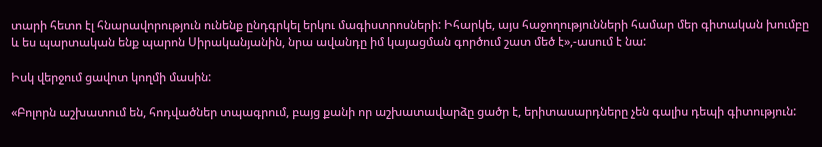տարի հետո էլ հնարավորություն ունենք ընդգրկել երկու մագիստրոսների: Իհարկե, այս հաջողությունների համար մեր գիտական խումբը և ես պարտական ենք պարոն Սիրականյանին, նրա ավանդը իմ կայացման գործում շատ մեծ է»,-ասում է նա:

Իսկ վերջում ցավոտ կողմի մասին:

«Բոլորն աշխատում են, հոդվածներ տպագրում, բայց քանի որ աշխատավարձը ցածր է, երիտասարդները չեն գալիս դեպի գիտություն: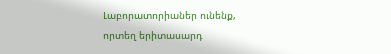Լաբորատորիաներ ունենք, որտեղ երիտասարդ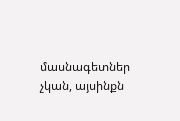մասնագետներ չկան, այսինքն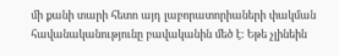մի քանի տարի հետո այդ լաբորատորիաների փակման հավանականությունը բավականին մեծ է: Եթե չլինեին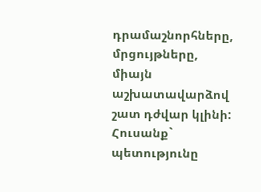դրամաշնորհները, մրցույթները, միայն աշխատավարձով շատ դժվար կլինի: Հուսանք` պետությունը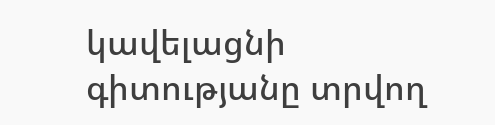կավելացնի գիտությանը տրվող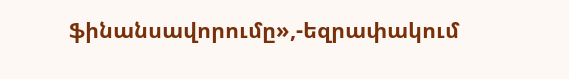ֆինանսավորումը»,-եզրափակում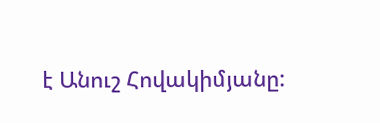է Անուշ Հովակիմյանը: